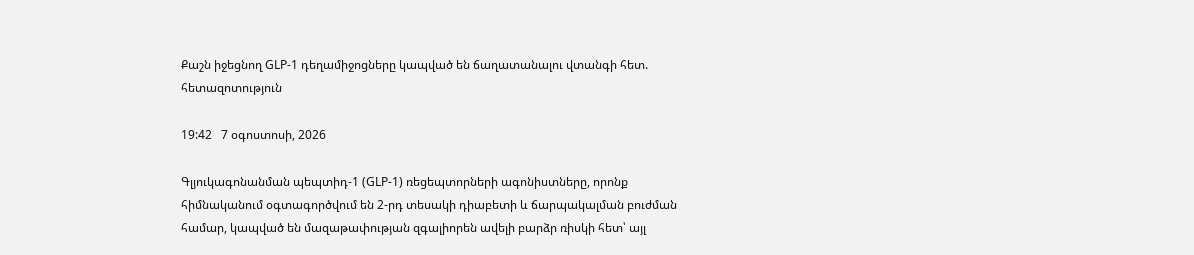Քաշն իջեցնող GLP-1 դեղամիջոցները կապված են ճաղատանալու վտանգի հետ. հետազոտություն

19:42   7 օգոստոսի, 2026

Գլյուկագոնանման պեպտիդ-1 (GLP-1) ռեցեպտորների ագոնիստները, որոնք հիմնականում օգտագործվում են 2-րդ տեսակի դիաբետի և ճարպակալման բուժման համար, կապված են մազաթափության զգալիորեն ավելի բարձր ռիսկի հետ՝ այլ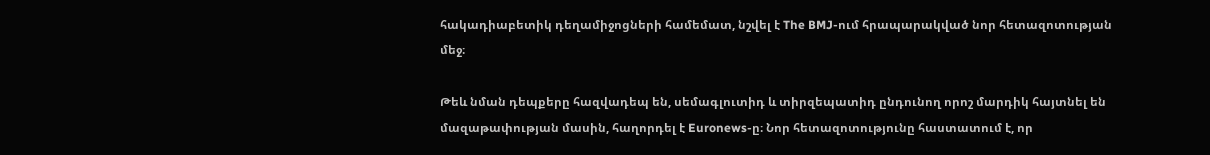հակադիաբետիկ դեղամիջոցների համեմատ, նշվել է The BMJ-ում հրապարակված նոր հետազոտության մեջ։

Թեև նման դեպքերը հազվադեպ են, սեմագլուտիդ և տիրզեպատիդ ընդունող որոշ մարդիկ հայտնել են մազաթափության մասին, հաղորդել է Euronews-ը։ Նոր հետազոտությունը հաստատում է, որ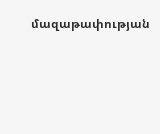մազաթափության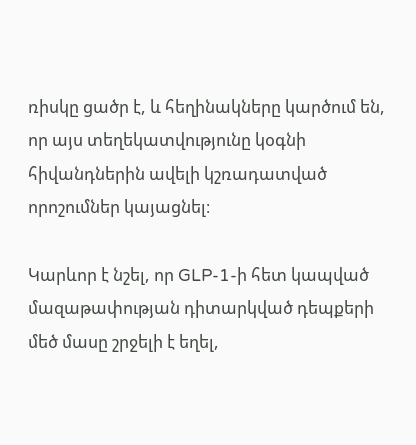ռիսկը ցածր է, և հեղինակները կարծում են, որ այս տեղեկատվությունը կօգնի հիվանդներին ավելի կշռադատված որոշումներ կայացնել։

Կարևոր է նշել, որ GLP-1-ի հետ կապված մազաթափության դիտարկված դեպքերի մեծ մասը շրջելի է եղել,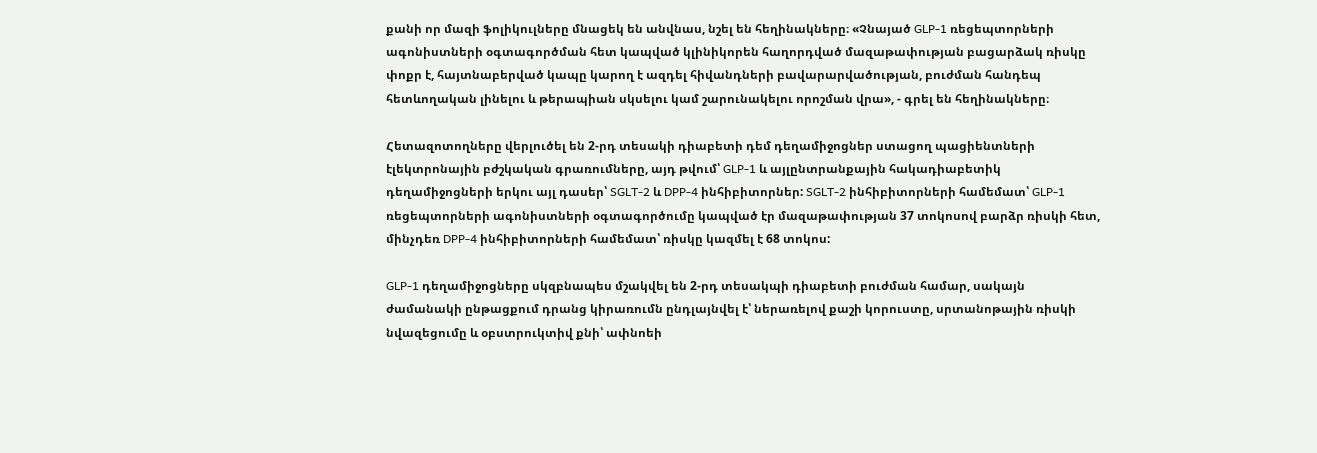քանի որ մազի ֆոլիկուլները մնացեկ են անվնաս, նշել են հեղինակները։ «Չնայած GLP-1 ռեցեպտորների ագոնիստների օգտագործման հետ կապված կլինիկորեն հաղորդված մազաթափության բացարձակ ռիսկը փոքր է, հայտնաբերված կապը կարող է ազդել հիվանդների բավարարվածության, բուժման հանդեպ հետևողական լինելու և թերապիան սկսելու կամ շարունակելու որոշման վրա», - գրել են հեղինակները։

Հետազոտողները վերլուծել են 2-րդ տեսակի դիաբետի դեմ դեղամիջոցներ ստացող պացիենտների էլեկտրոնային բժշկական գրառումները, այդ թվում՝ GLP-1 և այլընտրանքային հակադիաբետիկ դեղամիջոցների երկու այլ դասեր՝ SGLT-2 և DPP-4 ինհիբիտորներ: SGLT-2 ինհիբիտորների համեմատ՝ GLP-1 ռեցեպտորների ագոնիստների օգտագործումը կապված էր մազաթափության 37 տոկոսով բարձր ռիսկի հետ, մինչդեռ DPP-4 ինհիբիտորների համեմատ՝ ռիսկը կազմել է 68 տոկոս:

GLP-1 դեղամիջոցները սկզբնապես մշակվել են 2-րդ տեսակպի դիաբետի բուժման համար, սակայն ժամանակի ընթացքում դրանց կիրառումն ընդլայնվել է՝ ներառելով քաշի կորուստը, սրտանոթային ռիսկի նվազեցումը և օբստրուկտիվ քնի՝ ափնոեի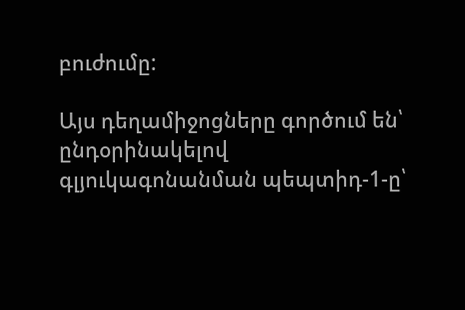բուժումը:

Այս դեղամիջոցները գործում են՝ ընդօրինակելով գլյուկագոնանման պեպտիդ-1-ը՝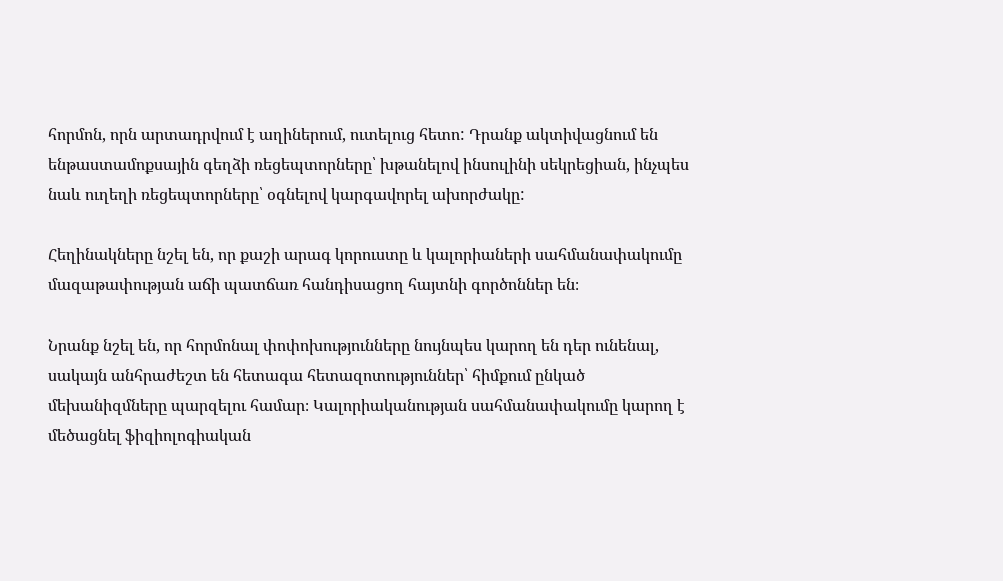հորմոն, որն արտադրվում է աղիներում, ուտելուց հետո: Դրանք ակտիվացնում են ենթաստամոքսային գեղձի ռեցեպտորները՝ խթանելով ինսուլինի սեկրեցիան, ինչպես նաև ուղեղի ռեցեպտորները՝ օգնելով կարգավորել ախորժակը:

Հեղինակները նշել են, որ քաշի արագ կորուստը և կալորիաների սահմանափակումը մազաթափության աճի պատճառ հանդիսացող հայտնի գործոններ են։

Նրանք նշել են, որ հորմոնալ փոփոխությունները նույնպես կարող են դեր ունենալ, սակայն անհրաժեշտ են հետագա հետազոտություններ՝ հիմքում ընկած մեխանիզմները պարզելու համար։ Կալորիականության սահմանափակումը կարող է մեծացնել ֆիզիոլոգիական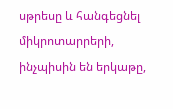սթրեսը և հանգեցնել միկրոտարրերի, ինչպիսին են երկաթը,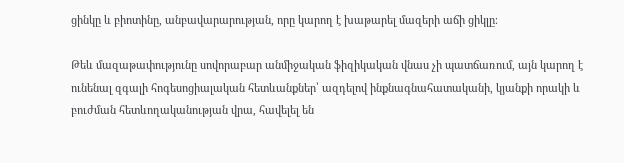ցինկը և բիոտինը, անբավարարության, որը կարող է խաթարել մազերի աճի ցիկլը։

Թեև մազաթափությունը սովորաբար անմիջական ֆիզիկական վնաս չի պատճառում, այն կարող է ունենալ զգալի հոգեսոցիալական հետևանքներ՝ ազդելով ինքնագնահատականի, կյանքի որակի և բուժման հետևողականության վրա, հավելել են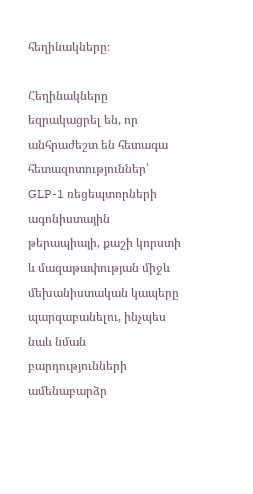հեղինակները։

Հեղինակները եզրակացրել են, որ անհրաժեշտ են հետագա հետազոտություններ՝ GLP-1 ռեցեպտորների ագոնիստային թերապիայի, քաշի կորստի և մազաթափության միջև մեխանիստական կապերը պարզաբանելու, ինչպես նաև նման բարդությունների ամենաբարձր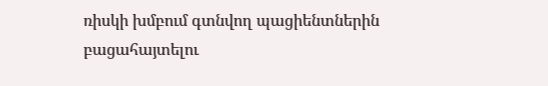ռիսկի խմբում գտնվող պացիենտներին բացահայտելու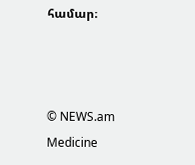համար։



© NEWS.am Medicine